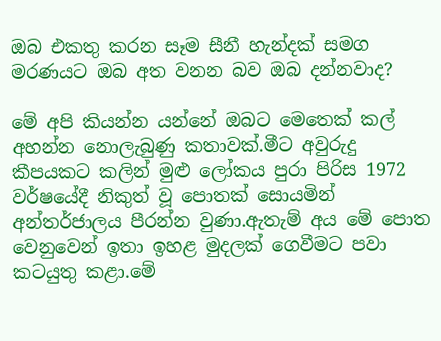ඔබ එකතු කරන සෑම සීනී හැන්දක් සමග මරණයට ඔබ අත වනන බව ඔබ දන්නවාද?

මේ අපි කියන්න යන්නේ ඔබට මෙතෙක් කල් අහන්න නොලැබුණු කතාවක්.මීට අවුරුදු කීපයකට කලින් මුළු ලෝකය පුරා පිරිස 1972 වර්ෂයේදී නිකුත් වූ පොතක් සොයමින් අන්තර්ජාලය පීරන්න වුණා.ඇතැම් අය මේ පොත වෙනුවෙන් ඉතා ඉහළ මුදලක් ගෙවීමට පවා කටයුතු කළා.මේ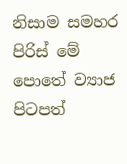නිසාම සමහර පිරිස් මේ පොතේ ව්‍යාජ පිටපත්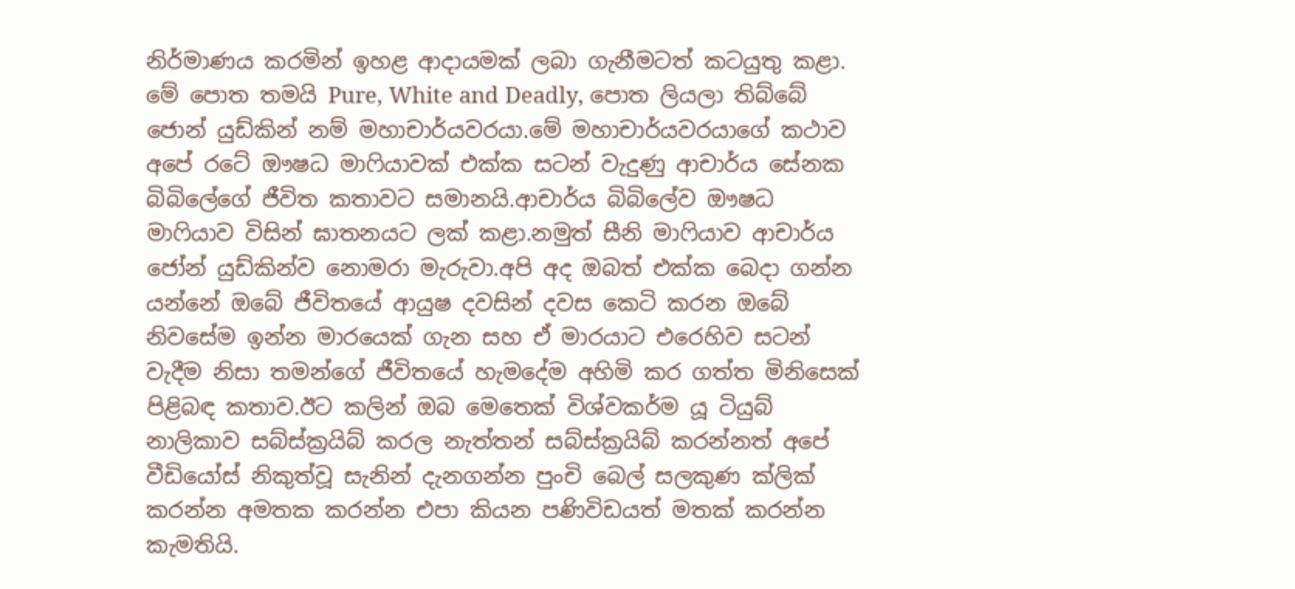නිර්මාණය කරමින් ඉහළ ආදායමක් ලබා ගැනීමටත් කටයුතු කළා. මේ පොත තමයි Pure, White and Deadly, පොත ලියලා තිබ්බේ ජොන් යුඩ්කින් නම් මහාචාර්යවරයා.මේ මහාචාර්යවරයාගේ කථාව අපේ රටේ ඖෂධ මාෆියාවක් එක්ක සටන් වැදුණු ආචාර්ය සේනක බිබිලේගේ ජීවිත කතාවට සමානයි.ආචාර්ය බිබිලේව ඖෂධ මාෆියාව විසින් ඝාතනයට ලක් කළා.නමුත් සීනි මාෆියාව ආචාර්ය ජෝන් යුඩ්කින්ව නොමරා මැරුවා.අපි අද ඔබත් එක්ක බෙදා ගන්න යන්නේ ඔබේ ජීවිතයේ ආයුෂ දවසින් දවස කෙටි කරන ඔබේ නිවසේම ඉන්න මාරයෙක් ගැන සහ ඒ මාරයාට එරෙහිව සටන් වැදීම නිසා තමන්ගේ ජීවිතයේ හැමදේම අහිමි කර ගත්ත මිනිසෙක් පිළිබඳ කතාව.ඊට කලින් ඔබ මෙතෙක් විශ්වකර්ම යූ ටියුබ් නාලිකාව සබ්ස්ක්‍රයිබ් කරල නැත්තන් සබ්ස්ක්‍රයිබ් කරන්නත් අපේ වීඩියෝස් නිකුත්වූ සැනින් දැනගන්න පුංචි බෙල් සලකුණ ක්ලික් කරන්න අමතක කරන්න එපා කියන පණිවිඩයත් මතක් කරන්න කැමතියි.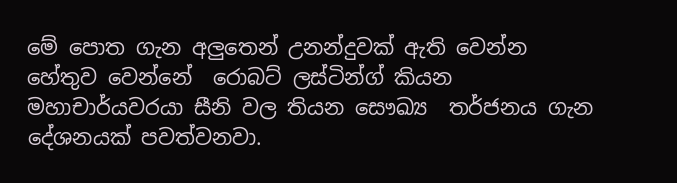මේ පොත ගැන අලුතෙන් උනන්දුවක් ඇති වෙන්න  හේතුව වෙන්නේ  රොබට් ලස්ටින්ග් කියන මහාචාර්යවරයා සීනි වල තියන සෞඛ්‍ය  තර්ජනය ගැන දේශනයක් පවත්වනවා.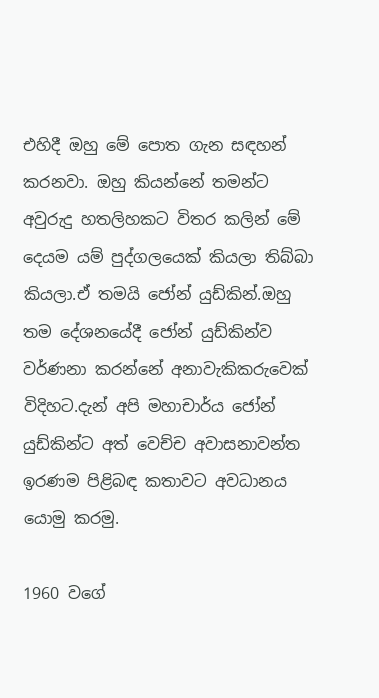එහිදී ඔහු මේ පොත ගැන සඳහන් කරනවා. ඔහු කියන්නේ තමන්ට අවුරුදු හතලිහකට විතර කලින් මේ දෙයම යම් පුද්ගලයෙක් කියලා තිබ්බා කියලා.ඒ තමයි ජෝන් යුඩ්කින්.ඔහු තම දේශනයේදී ජෝන් යුඩ්කින්ව වර්ණනා කරන්නේ අනාවැකිකරුවෙක් විදිහට.දැන් අපි මහාචාර්ය ජෝන් යුඩ්කින්ට අත් වෙච්ච අවාසනාවන්ත ඉරණම පිළිබඳ කතාවට අවධානය යොමු කරමු.

1960 වගේ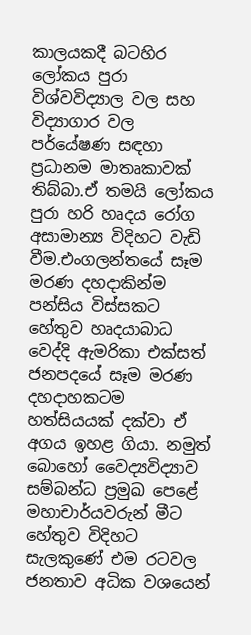කාලයකදී බටහිර ලෝකය පුරා විශ්වවිද්‍යාල වල සහ විද්‍යාගාර වල පර්යේෂණ සඳහා ප්‍රධානම මාතෘකාවක් තිබ්බා.ඒ තමයි ලෝකය පුරා හරි හෘදය රෝග අසාමාන්‍ය විදිහට වැඩි වීම.එංගලන්තයේ සෑම මරණ දහදාකින්ම පන්සිය විස්සකට හේතුව හෘදයාබාධ වෙද්දි ඇමරිකා එක්සත් ජනපදයේ සෑම මරණ දහදාහකටම හත්සියයක් දක්වා ඒ අගය ඉහළ ගියා. නමුත් බොහෝ වෛද්‍යවිද්‍යාව සම්බන්ධ ප්‍රමුඛ පෙළේ  මහාචාර්යවරුන් මීට හේතුව විදිහට සැලකුණේ එම රටවල ජනතාව අධික වශයෙන්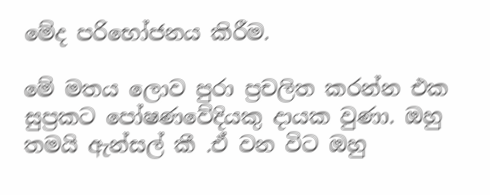මේද පරිභෝජනය කිරීම.

මේ මතය ලොව පුරා ප්‍රචලිත කරන්න එක සුප්‍රකට පෝෂණවේදියකු දායක වුණා. ඔහු තමයි ඇන්සල් කී .ඒ වන විට ඔහු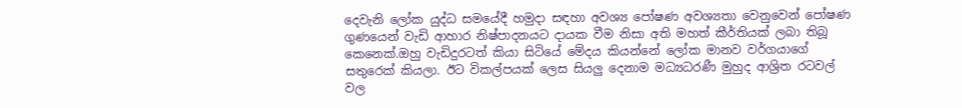දෙවැනි ලෝක යුද්ධ සමයේදී හමුදා සඳහා අවශ්‍ය පෝෂණ අවශ්‍යතා වෙනුවෙන් පෝෂණ ගුණයෙන් වැඩි ආහාර නිෂ්පාදනයට දායක වීම නිසා අති මහත් කීර්තියක් ලබා තිබූ කෙනෙක්.ඔහු වැඩිදුරටත් කියා සිටියේ මේදය කියන්නේ ලෝක මානව වර්ගයාගේ සතුරෙක් කියලා. ඊට විකල්පයක් ලෙස සියලු දෙනාම මධ්‍යධරණී මුහුද ආශ්‍රිත රටවල් වල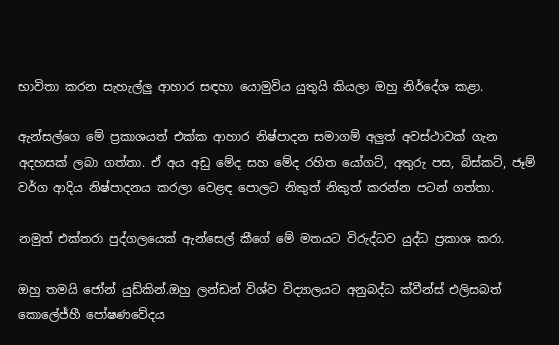භාවිතා කරන සැහැල්ලු ආහාර සඳහා යොමුවිය යුතුයි කියලා ඔහු නිර්දේශ කළා.

ඇන්සල්ගෙ මේ ප්‍රකාශයත් එක්ක ආහාර නිෂ්පාදන සමාගම් අලුත් අවස්ථාවක් ගැන අදහසක් ලබා ගත්තා. ඒ අය අඩු මේද සහ මේද රහිත යෝගට්, අතුරු පස, බිස්කට්, ජෑම් වර්ග ආදිය නිෂ්පාදනය කරලා වෙළඳ පොලට නිකුත් නිකුත් කරන්න පටන් ගත්තා.

නමුත් එක්තරා පුද්ගලයෙක් ඇන්සෙල් කීගේ මේ මතයට විරුද්ධව යුද්ධ ප්‍රකාශ කරා.

ඔහු තමයි ජෝන් යුඩ්කින්.ඔහු ලන්ඩන් විශ්ව විද්‍යාලයට අනුබද්ධ ක්වීන්ස් එලිසබත් කොලේජ්හී පෝෂණවේදය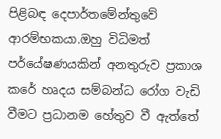පිළිබඳ දෙපාර්තමේන්තුවේ ආරම්භකයා.ඔහු විධිමත් පර්යේෂණයකින් අනතුරුව ප්‍රකාශ කරේ හෘදය සම්බන්ධ රෝග වැඩි වීමට ප්‍රධානම හේතුව වී ඇත්තේ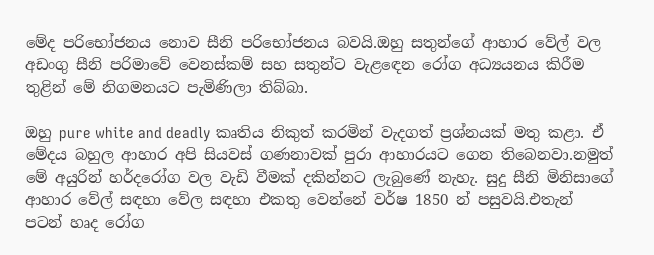මේද පරිභෝජනය නොව සීනි පරිභෝජනය බවයි.ඔහු සතුන්ගේ ආහාර වේල් වල අඩංගු සීනි පරිමාවේ වෙනස්කම් සහ සතුන්ට වැළඳෙන රෝග අධ්‍යයනය කිරීම තුළින් මේ නිගමනයට පැමිණිලා තිබ්බා.

ඔහු pure white and deadly කෘතිය නිකුත් කරමින් වැදගත් ප්‍රශ්නයක් මතු කළා. ඒ මේදය බහුල ආහාර අපි සියවස් ගණනාවක් පුරා ආහාරයට ගෙන තිබෙනවා.නමුත් මේ අයුරින් හර්දරෝග වල වැඩි වීමක් දකින්නට ලැබුණේ නැහැ. සුදු සීනි මිනිසාගේ ආහාර වේල් සඳහා වේල සඳහා එකතු වෙන්නේ වර්ෂ 1850 න් පසුවයි.එතැන් පටන් හෘද රෝග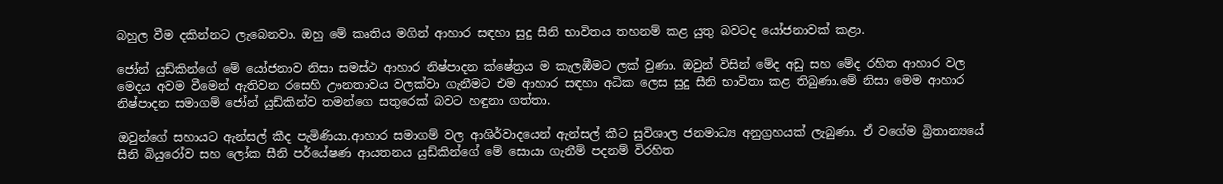බහුල වීම දකින්නට ලැබෙනවා. ඔහු මේ කෘතිය මගින් ආහාර සඳහා සුදු සීනි භාවිතය තහනම් කළ යුතු බවටද යෝජනාවක් කළා.

ජෝන් යුඩ්කින්ගේ මේ යෝජනාව නිසා සමස්ථ ආහාර නිෂ්පාදන ක්ෂේත්‍රය ම කැලඹීමට ලක් වුණා. ඔවුන් විසින් මේද අඩු සහ මේද රහිත ආහාර වල මෙදය අවම වීමෙන් ඇතිවන රසෙහි ඌනතාවය වලක්වා ගැනීමට එම ආහාර සඳහා අධික ලෙස සුදු සීනි භාවිතා කළ තිබුණා.මේ නිසා මෙම ආහාර නිෂ්පාදන සමාගම් ජෝන් යුඩ්කින්ව තමන්ගෙ සතුරෙක් බවට හඳුනා ගත්තා.

ඔවුන්ගේ සහායට ඇන්සල් කීද පැමිණියා.ආහාර සමාගම් වල ආශිර්වාදයෙන් ඇන්සල් කීට සුවිශාල ජනමාධ්‍ය අනුග්‍රහයක් ලැබුණා. ඒ වගේම බ්‍රිතාන්‍යයේ සීනි බියුරෝව සහ ලෝක සීනි පර්යේෂණ ආයතනය යුඩ්කින්ගේ මේ සොයා ගැනීම් පදනම් විරහිත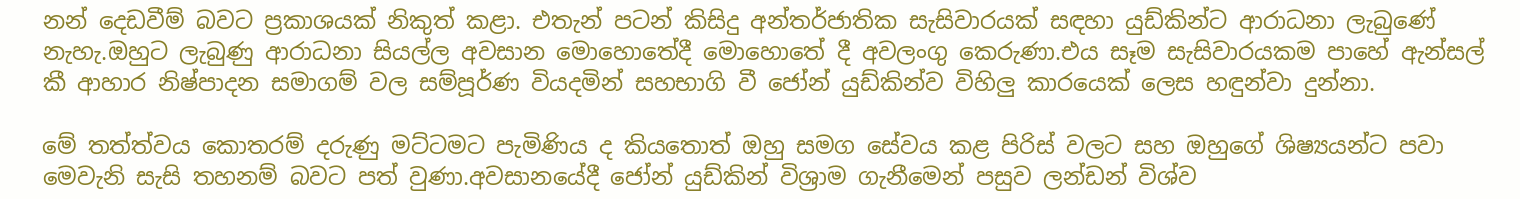නන් දෙඩවීම් බවට ප්‍රකාශයක් නිකුත් කළා. එතැන් පටන් කිසිදු අන්තර්ජාතික සැසිවාරයක් සඳහා යුඩ්කින්ට ආරාධනා ලැබුණේ නැහැ.ඔහුට ලැබුණු ආරාධනා සියල්ල අවසාන මොහොතේදී මොහොතේ දී අවලංගු කෙරුණා.එය සෑම සැසිවාරයකම පාහේ ඇන්සල් කී ආහාර නිෂ්පාදන සමාගම් වල සම්පූර්ණ වියදමින් සහභාගි වී ජෝන් යුඩ්කින්ව විහිලු කාරයෙක් ලෙස හඳුන්වා දුන්නා.

මේ තත්ත්වය කොතරම් දරුණු මට්ටමට පැමිණිය ද කියතොත් ඔහු සමග සේවය කළ පිරිස් වලට සහ ඔහුගේ ශිෂ්‍යයන්ට පවා මෙවැනි සැසි තහනම් බවට පත් වුණා.අවසානයේදී ජෝන් යුඩ්කින් විශ්‍රාම ගැනීමෙන් පසුව ලන්ඩන් විශ්ව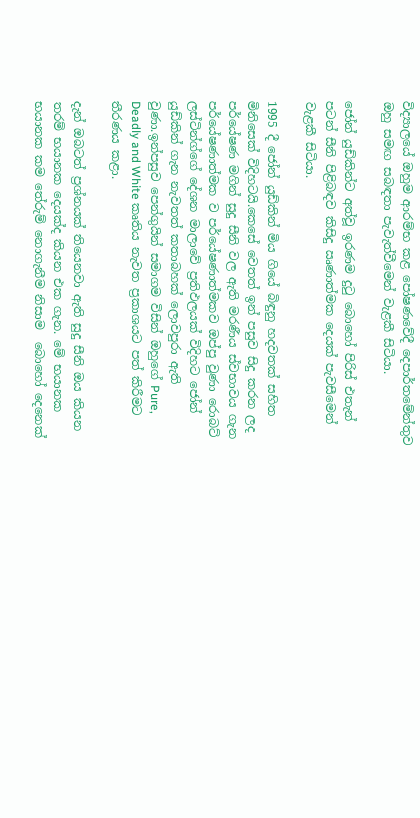විද්‍යාලයේ ඔහුම ආරම්භ කළ පෝෂණවේදී දෙපාර්තමේන්තුව  ඔහු සමඟ සබඳතා පැවැත්වීමෙන් වැළකී සිටියා.

ජෝන් යුඩ්කින්ට අත්වූ ඉරණම දුටු බොහෝ පිරිස් එතැන් පටන් සීනි පිළිබඳව කිසිදු ඍණාත්මක දෙයක් පැවසීමෙන් වැළකී සිටියා.

1995 දී ජෝන් යුඩ්කින් මිය ගියේ බිඳුනු හදවතක් සහිත මිනිසෙක් විදිහටයි.කෙසේ වෙතත් ඉන් පසුව සිදු කරන ලද පර්යේෂණ මගින් සුදු සීනි වල ඇති මරණීය ස්වභාවය ගැන පර්යේෂණාත්මක ව පර්යේෂණාත්මකව ඔප්පු වුණා රොබට් ලස්ටින්ග්ගේ දේශන මාලාවේ ප්‍රතිඵලයක් විදිහට ජෝන් යුඩ්කින් ගැන නැවතත් කතාබහක් ලොවපුරා ඇති වුණා.ඉන්පසුව පෙන්ගුයින් සමාගම විසින් ඔහුගේ Pure, Deadly and White කෘතිය නැවත ප්‍රකාශයට පත් කිරීමට තීරණය කළා.

දැන් ඔබටත් ප්‍රශ්නයක් තියෙනවා ඇති සුදු සීනි ඔය කියන තරම් භයානක දෙයක්ද කියන එක ගැන. මේ භයානක භයානක කම තේරුම් නොගැනීම නිසාම  බොහෝ දෙනෙක්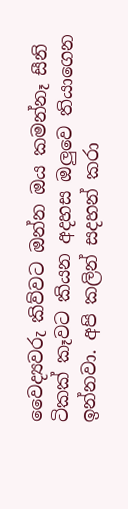වෛද්‍යවරු කිව්වට ඔන්න ඔය කමන්නෑ සීනි ටිකක් කෑවට කියන අදහස ඔලුවෙ තියාගෙන ඉන්නවා. අපි කලින් සදහන් කරා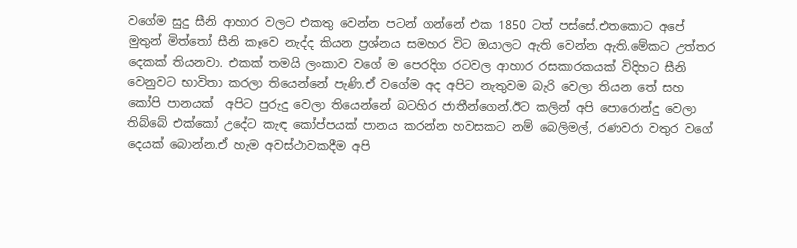වගේම සුදු සීනි ආහාර වලට එකතු වෙන්න පටන් ගන්නේ එක 1850 ටත් පස්සේ.එතකොට අපේ මුතුන් මිත්තෝ සීනි කෑවෙ නැද්ද කියන ප්‍රශ්නය සමහර විට ඔයාලට ඇති වෙන්න ඇති.මේකට උත්තර දෙකක් තියනවා. එකක් තමයි ලංකාව වගේ ම පෙරදිග රටවල ආහාර රසකාරකයක් විදිහට සීනි වෙනුවට භාවිතා කරලා තියෙන්නේ පැණි.ඒ වගේම අද අපිට නැතුවම බැරි වෙලා තියන තේ සහ කෝපි පානයක්  අපිට පුරුදු වෙලා තියෙන්නේ බටහිර ජාතීන්ගෙන්.ඊට කලින් අපි පොරොන්දු වෙලා තිබ්බේ එක්කෝ උදේට කැඳ කෝප්පයක් පානය කරන්න හවසකට නම් බෙලිමල්, රණවරා වතුර වගේ දෙයක් බොන්න.ඒ හැම අවස්ථාවකදීම අපි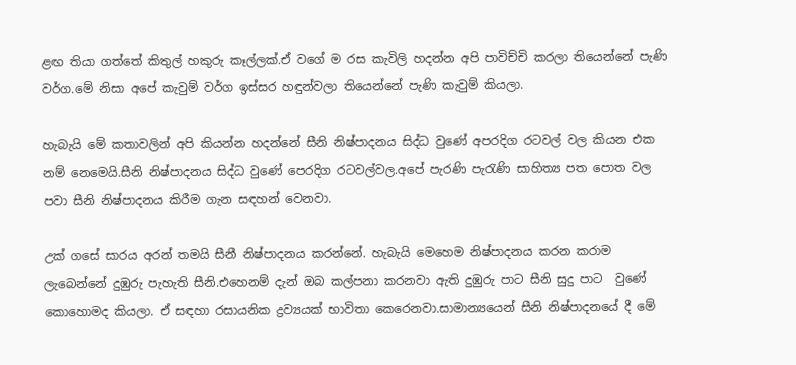ළඟ තියා ගත්තේ කිතුල් හකුරු කෑල්ලක්.ඒ වගේ ම රස කැවිලි හදන්න අපි පාවිච්චි කරලා තියෙන්නේ පැණි වර්ග.මේ නිසා අපේ කැවුම් වර්ග ඉස්සර හඳුන්වලා තියෙන්නේ පැණි කැවුම් කියලා.

හැබැයි මේ කතාවලින් අපි කියන්න හදන්නේ සීනි නිෂ්පාදනය සිද්ධ වුණේ අපරදිග රටවල් වල කියන එක නම් නෙමෙයි.සීනි නිෂ්පාදනය සිද්ධ වුණේ පෙරදිග රටවල්වල.අපේ පැරණි පැරැණි සාහිත්‍ය පත පොත වල පවා සීනි නිෂ්පාදනය කිරීම ගැන සඳහන් වෙනවා.

උක් ගසේ සාරය අරන් තමයි සීනී නිෂ්පාදනය කරන්නේ. හැබැයි මෙහෙම නිෂ්පාදනය කරන කරාම ලැබෙන්නේ දුඹුරු පැහැති සීනි.එහෙනම් දැන් ඔබ කල්පනා කරනවා ඇති දුඹුරු පාට සීනි සුදු පාට  වුණේ කොහොමද කියලා. ඒ සඳහා රසායනික ද්‍රව්‍යයක් භාවිතා කෙරෙනවා.සාමාන්‍යයෙන් සීනි නිෂ්පාදනයේ දී මේ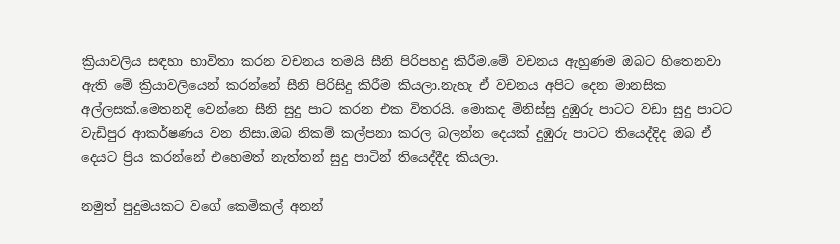ක්‍රියාවලිය සඳහා භාවිතා කරන වචනය තමයි සීනි පිරිපහදු කිරීම.මේ වචනය ඇහුණම ඔබට හිතෙනවා ඇති මේ ක්‍රියාවලියෙන් කරන්නේ සීනි පිරිසිදු කිරීම කියලා.නැහැ ඒ වචනය අපිට දෙන මානසික අල්ලසක්.මෙතනදි වෙන්නෙ සීනි සුදු පාට කරන එක විතරයි. මොකද මිනිස්සු දුඹුරු පාටට වඩා සුදු පාටට වැඩිපුර ආකර්ෂණය වන නිසා.ඔබ නිකම් කල්පනා කරල බලන්න දෙයක් දුඹුරු පාටට තියෙද්දිද ඔබ ඒ දෙයට ප්‍රිය කරන්නේ එහෙමත් නැත්තන් සුදු පාටින් තියෙද්දීද කියලා.

නමුත් පුදුමයකට වගේ කෙමිකල් අනන්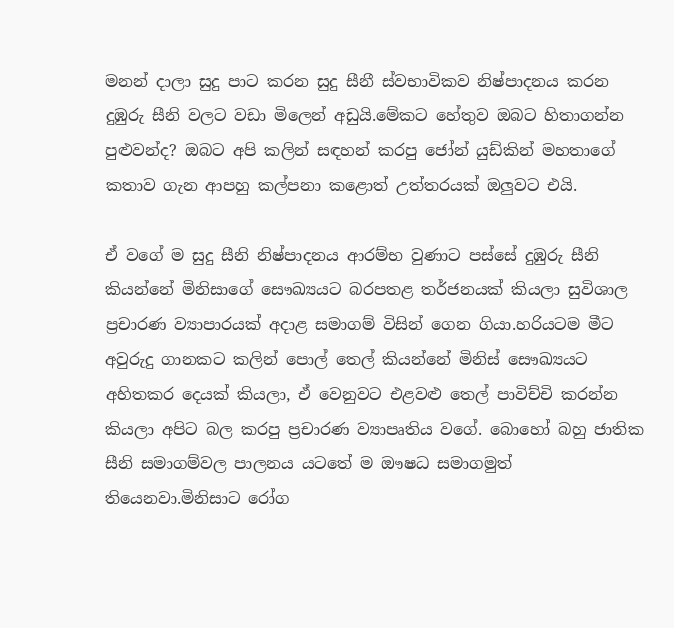මනන් දාලා සුදු පාට කරන සුදු සීනී ස්වභාවිකව නිෂ්පාදනය කරන දුඹුරු සීනි වලට වඩා මිලෙන් අඩුයි.මේකට හේතුව ඔබට හිතාගන්න පුළුවන්ද? ඔබට අපි කලින් සඳහන් කරපු ජෝන් යුඩ්කින් මහතාගේ කතාව ගැන ආපහු කල්පනා කළොත් උත්තරයක් ඔලුවට එයි.

ඒ වගේ ම සුදු සීනි නිෂ්පාදනය ආරම්භ වුණාට පස්සේ දුඹුරු සීනි කියන්නේ මිනිසාගේ සෞඛ්‍යයට බරපතළ තර්ජනයක් කියලා සුවිශාල ප්‍රචාරණ ව්‍යාපාරයක් අදාළ සමාගම් විසින් ගෙන ගියා.හරියටම මීට අවුරුදු ගානකට කලින් පොල් තෙල් කියන්නේ මිනිස් සෞඛ්‍යයට අහිතකර දෙයක් කියලා, ඒ වෙනුවට එළවළු තෙල් පාවිච්චි කරන්න කියලා අපිට බල කරපු ප්‍රචාරණ ව්‍යාපෘතිය වගේ. බොහෝ බහු ජාතික සීනි සමාගම්වල පාලනය යටතේ ම ඖෂධ සමාගමුත් තියෙනවා.මිනිසාට රෝග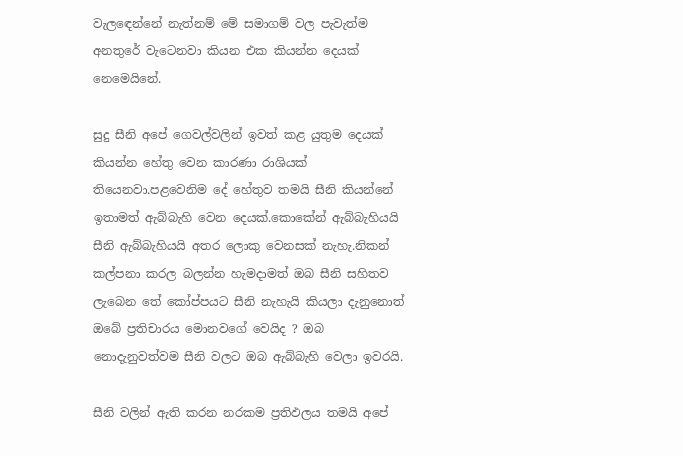වැලඳෙන්නේ නැත්නම් මේ සමාගම් වල පැවැත්ම අනතුරේ වැටෙනවා කියන එක කියන්න දෙයක් නෙමෙයිනේ.

සුදු සීනි අපේ ගෙවල්වලින් ඉවත් කළ යුතුම දෙයක් කියන්න හේතු වෙන කාරණා රාශියක් තියෙනවා.පළවෙනිම දේ හේතුව තමයි සීනි කියන්නේ ඉතාමත් ඇබ්බැහි වෙන දෙයක්.කොකේන් ඇබ්බැහියයි සීනි ඇබ්බැහියයි අතර ලොකු වෙනසක් නැහැ.නිකන් කල්පනා කරල බලන්න හැමදාමත් ඔබ සීනි සහිතව ලැබෙන තේ කෝප්පයට සීනි නැහැයි කියලා දැනුනොත් ඔබේ ප්‍රතිචාරය මොනවගේ වෙයිද ? ඔබ නොදැනුවත්වම සීනි වලට ඔබ ඇබ්බැහි වෙලා ඉවරයි.

සීනි වලින් ඇති කරන නරකම ප්‍රතිඵලය තමයි අපේ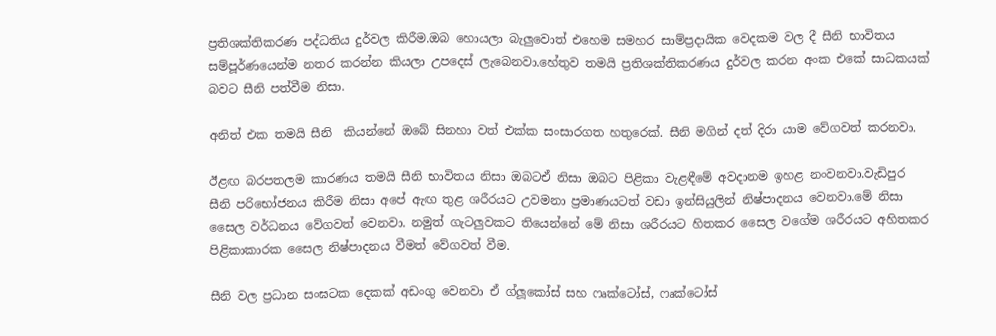ප්‍රතිශක්තිකරණ පද්ධතිය දුර්වල කිරීම.ඔබ හොයලා බැලුවොත් එහෙම සමහර සාම්ප්‍රදායික වෙදකම වල දී සීනි භාවිතය සම්පූර්ණයෙන්ම නතර කරන්න කියලා උපදෙස් ලැබෙනවා.හේතුව තමයි ප්‍රතිශක්තිකරණය දුර්වල කරන අංක එකේ සාධකයක් බවට සීනි පත්වීම නිසා.

අනිත් එක තමයි සීනි  කියන්නේ ඔබේ සිනහා වත් එක්ක සංසාරගත හතුරෙක්. සීනි මගින් දත් දිරා යාම වේගවත් කරනවා.

ඊළඟ බරපතලම කාරණය තමයි සීනි භාවිතය නිසා ඔබටඒ නිසා ඔබට පිළිකා වැළඳීමේ අවදානම ඉහළ නංවනවා.වැඩිපුර සීනි පරිභෝජනය කිරීම නිසා අපේ ඇඟ තුළ ශරීරයට උවමනා ප්‍රමාණයටත් වඩා ඉන්සියුලින් නිෂ්පාදනය වෙනවා.මේ නිසා සෛල වර්ධනය වේගවත් වෙනවා. නමුත් ගැටලුවකට තියෙන්නේ මේ නිසා ශරීරයට හිතකර සෛල වගේම ශරීරයට අහිතකර පිළිකාකාරක සෛල නිෂ්පාදනය වීමත් වේගවත් වීම.

සීනි වල ප්‍රධාන සංඝටක දෙකක් අඩංගු වෙනවා ඒ ග්ලූකෝස් සහ ෆෘක්ටෝස්, ෆෘක්ටෝස්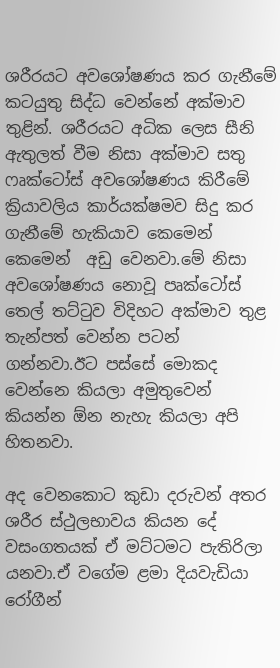ශරීරයට අවශෝෂණය කර ගැනීමේ කටයුතු සිද්ධ වෙන්නේ අක්මාව තුළින්. ශරීරයට අධික ලෙස සීනි ඇතුලත් වීම නිසා අක්මාව සතු ෆෘක්ටෝස් අවශෝෂණය කිරීමේ ක්‍රියාවලිය කාර්යක්ෂමව සිදු කර ගැනීමේ හැකියාව කෙමෙන් කෙමෙන්  අඩු වෙනවා.මේ නිසා අවශෝෂණය නොවූ පෘක්ටෝස් තෙල් තට්ටුව විදිහට අක්මාව තුළ තැන්පත් වෙන්න පටන් ගන්නවා.ඊට පස්සේ මොකද වෙන්නෙ කියලා අමුතුවෙන් කියන්න ඕන නැහැ කියලා අපි හිතනවා.

අද වෙනකොට කුඩා දරුවන් අතර ශරීර ස්ථුලභාවය කියන දේ වසංගතයක් ඒ මට්ටමට පැතිරිලා යනවා.ඒ වගේම ළමා දියවැඩියා රෝගීන්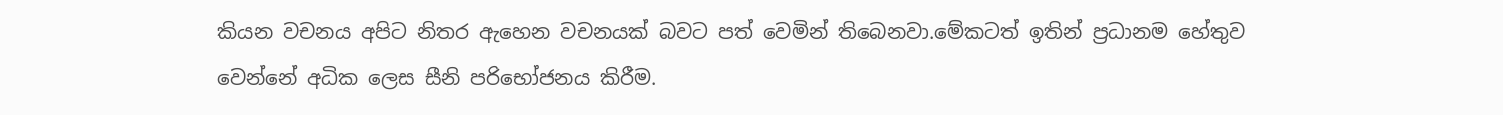කියන වචනය අපිට නිතර ඇහෙන වචනයක් බවට පත් වෙමින් තිබෙනවා.මේකටත් ඉතින් ප්‍රධානම හේතුව වෙන්නේ අධික ලෙස සීනි පරිභෝජනය කිරීම.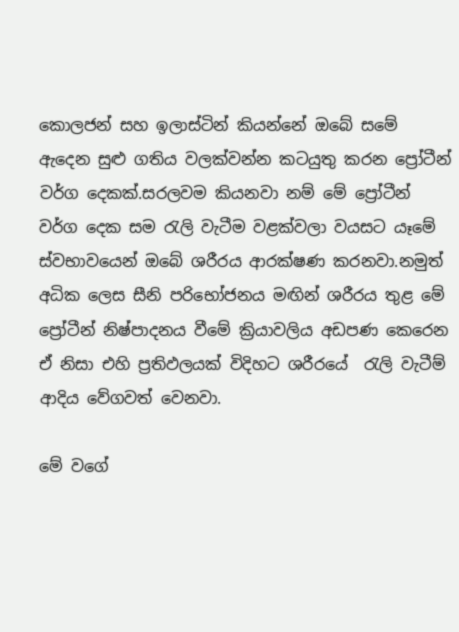කොලජන් සහ ඉලාස්ටින් කියන්නේ ඔබේ සමේ ඇදෙන සුළු ගතිය වලක්වන්න කටයුතු කරන ප්‍රෝටීන් වර්ග දෙකක්.සරලවම කියනවා නම් මේ ප්‍රෝටීන් වර්ග දෙක සම රැලි වැටීම වළක්වලා වයසට යෑමේ ස්වභාවයෙන් ඔබේ ශරීරය ආරක්ෂණ කරනවා.නමුත් අධික ලෙස සීනි පරිභෝජනය මඟින් ශරීරය තුළ මේ ප්‍රෝටීන් නිෂ්පාදනය වීමේ ක්‍රියාවලිය අඩපණ කෙරෙන ඒ නිසා එහි ප්‍රතිඵලයක් විදිහට ශරීරයේ  රැලි වැටීම් ආදිය වේගවත් වෙනවා.

මේ වගේ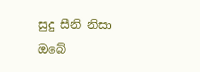සුදු සීනි නිසා ඔබේ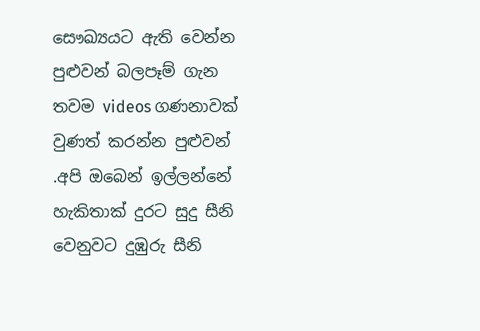සෞඛ්‍යයට ඇති වෙන්න පුළුවන් බලපෑම් ගැන තවම videos ගණනාවක් වුණත් කරන්න පුළුවන් .අපි ඔබෙන් ඉල්ලන්නේ හැකිතාක් දුරට සුදු සීනි වෙනුවට දුඹුරු සීනි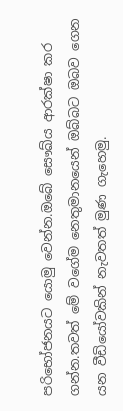පරිභෝජනයට යොමු වෙන්න.ඔබේ සෞඛ්ය ආරක්ෂා කර ගන්න.තවත් මේ වගේම නෙතුමානයෙන් ඔබ්බට ඔබව ගෙන යන වීඩියෝවකින් නැවතත් මුණ ගැහෙමු.